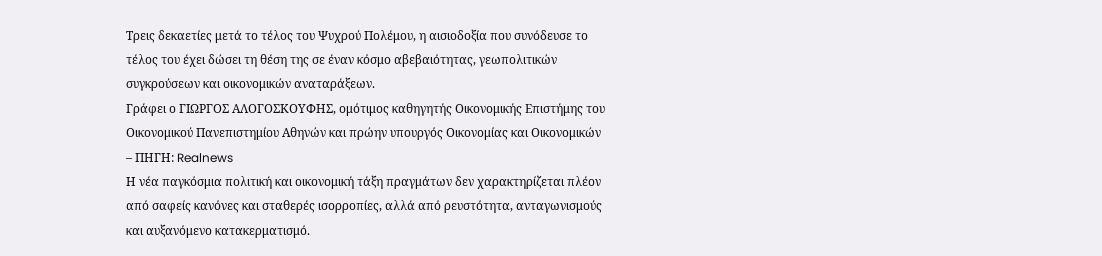Τρεις δεκαετίες μετά το τέλος του Ψυχρού Πολέμου, η αισιοδοξία που συνόδευσε το τέλος του έχει δώσει τη θέση της σε έναν κόσμο αβεβαιότητας, γεωπολιτικών συγκρούσεων και οικονομικών αναταράξεων.
Γράφει ο ΓΙΩΡΓΟΣ ΑΛΟΓΟΣΚΟΥΦΗΣ, ομότιμος καθηγητής Οικονομικής Επιστήμης του Οικονομικού Πανεπιστημίου Αθηνών και πρώην υπουργός Οικονομίας και Οικονομικών – ΠΗΓΗ: Realnews
Η νέα παγκόσμια πολιτική και οικονομική τάξη πραγμάτων δεν χαρακτηρίζεται πλέον από σαφείς κανόνες και σταθερές ισορροπίες, αλλά από ρευστότητα, ανταγωνισμούς και αυξανόμενο κατακερματισμό.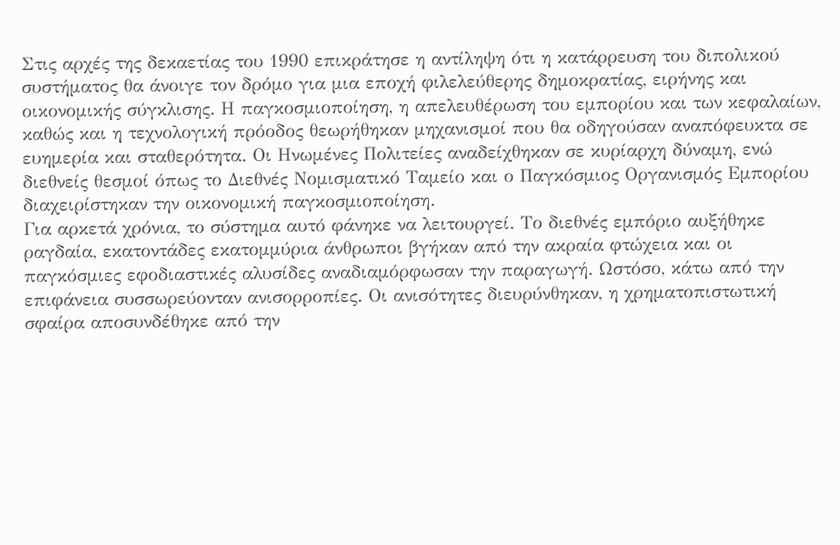Στις αρχές της δεκαετίας του 1990 επικράτησε η αντίληψη ότι η κατάρρευση του διπολικού συστήματος θα άνοιγε τον δρόμο για μια εποχή φιλελεύθερης δημοκρατίας, ειρήνης και οικονομικής σύγκλισης. Η παγκοσμιοποίηση, η απελευθέρωση του εμπορίου και των κεφαλαίων, καθώς και η τεχνολογική πρόοδος θεωρήθηκαν μηχανισμοί που θα οδηγούσαν αναπόφευκτα σε ευημερία και σταθερότητα. Οι Ηνωμένες Πολιτείες αναδείχθηκαν σε κυρίαρχη δύναμη, ενώ διεθνείς θεσμοί όπως το Διεθνές Νομισματικό Ταμείο και ο Παγκόσμιος Οργανισμός Εμπορίου διαχειρίστηκαν την οικονομική παγκοσμιοποίηση.
Για αρκετά χρόνια, το σύστημα αυτό φάνηκε να λειτουργεί. Το διεθνές εμπόριο αυξήθηκε ραγδαία, εκατοντάδες εκατομμύρια άνθρωποι βγήκαν από την ακραία φτώχεια και οι παγκόσμιες εφοδιαστικές αλυσίδες αναδιαμόρφωσαν την παραγωγή. Ωστόσο, κάτω από την επιφάνεια συσσωρεύονταν ανισορροπίες. Οι ανισότητες διευρύνθηκαν, η χρηματοπιστωτική σφαίρα αποσυνδέθηκε από την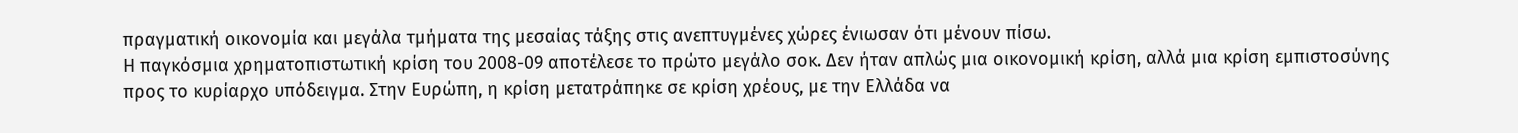πραγματική οικονομία και μεγάλα τμήματα της μεσαίας τάξης στις ανεπτυγμένες χώρες ένιωσαν ότι μένουν πίσω.
Η παγκόσμια χρηματοπιστωτική κρίση του 2008-09 αποτέλεσε το πρώτο μεγάλο σοκ. Δεν ήταν απλώς μια οικονομική κρίση, αλλά μια κρίση εμπιστοσύνης προς το κυρίαρχο υπόδειγμα. Στην Ευρώπη, η κρίση μετατράπηκε σε κρίση χρέους, με την Ελλάδα να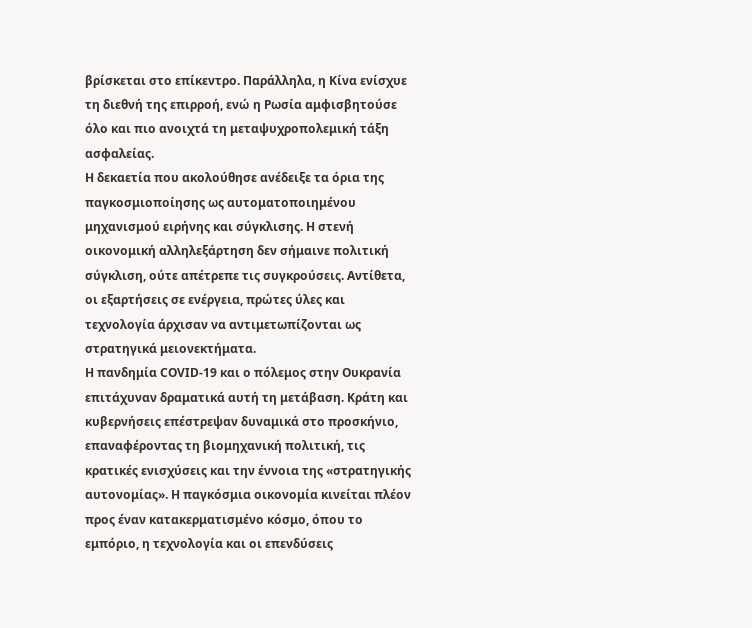βρίσκεται στο επίκεντρο. Παράλληλα, η Κίνα ενίσχυε τη διεθνή της επιρροή, ενώ η Ρωσία αμφισβητούσε όλο και πιο ανοιχτά τη μεταψυχροπολεμική τάξη ασφαλείας.
Η δεκαετία που ακολούθησε ανέδειξε τα όρια της παγκοσμιοποίησης ως αυτοματοποιημένου μηχανισμού ειρήνης και σύγκλισης. Η στενή οικονομική αλληλεξάρτηση δεν σήμαινε πολιτική σύγκλιση, ούτε απέτρεπε τις συγκρούσεις. Αντίθετα, οι εξαρτήσεις σε ενέργεια, πρώτες ύλες και τεχνολογία άρχισαν να αντιμετωπίζονται ως στρατηγικά μειονεκτήματα.
Η πανδημία COVID-19 και ο πόλεμος στην Ουκρανία επιτάχυναν δραματικά αυτή τη μετάβαση. Κράτη και κυβερνήσεις επέστρεψαν δυναμικά στο προσκήνιο, επαναφέροντας τη βιομηχανική πολιτική, τις κρατικές ενισχύσεις και την έννοια της «στρατηγικής αυτονομίας». Η παγκόσμια οικονομία κινείται πλέον προς έναν κατακερματισμένο κόσμο, όπου το εμπόριο, η τεχνολογία και οι επενδύσεις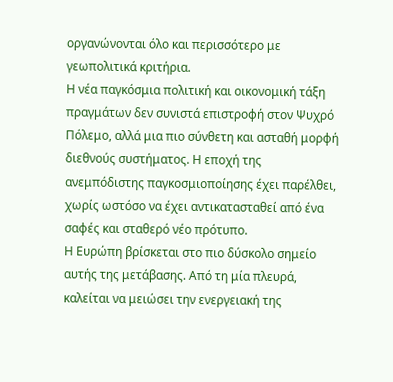οργανώνονται όλο και περισσότερο με γεωπολιτικά κριτήρια.
Η νέα παγκόσμια πολιτική και οικονομική τάξη πραγμάτων δεν συνιστά επιστροφή στον Ψυχρό Πόλεμο, αλλά μια πιο σύνθετη και ασταθή μορφή διεθνούς συστήματος. Η εποχή της ανεμπόδιστης παγκοσμιοποίησης έχει παρέλθει, χωρίς ωστόσο να έχει αντικατασταθεί από ένα σαφές και σταθερό νέο πρότυπο.
Η Ευρώπη βρίσκεται στο πιο δύσκολο σημείο αυτής της μετάβασης. Από τη μία πλευρά, καλείται να μειώσει την ενεργειακή της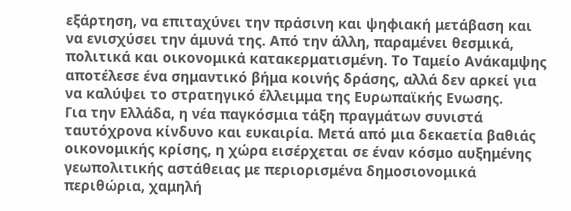εξάρτηση, να επιταχύνει την πράσινη και ψηφιακή μετάβαση και να ενισχύσει την άμυνά της. Από την άλλη, παραμένει θεσμικά, πολιτικά και οικονομικά κατακερματισμένη. Το Ταμείο Ανάκαμψης αποτέλεσε ένα σημαντικό βήμα κοινής δράσης, αλλά δεν αρκεί για να καλύψει το στρατηγικό έλλειμμα της Ευρωπαϊκής Ενωσης.
Για την Ελλάδα, η νέα παγκόσμια τάξη πραγμάτων συνιστά ταυτόχρονα κίνδυνο και ευκαιρία. Μετά από μια δεκαετία βαθιάς οικονομικής κρίσης, η χώρα εισέρχεται σε έναν κόσμο αυξημένης γεωπολιτικής αστάθειας με περιορισμένα δημοσιονομικά περιθώρια, χαμηλή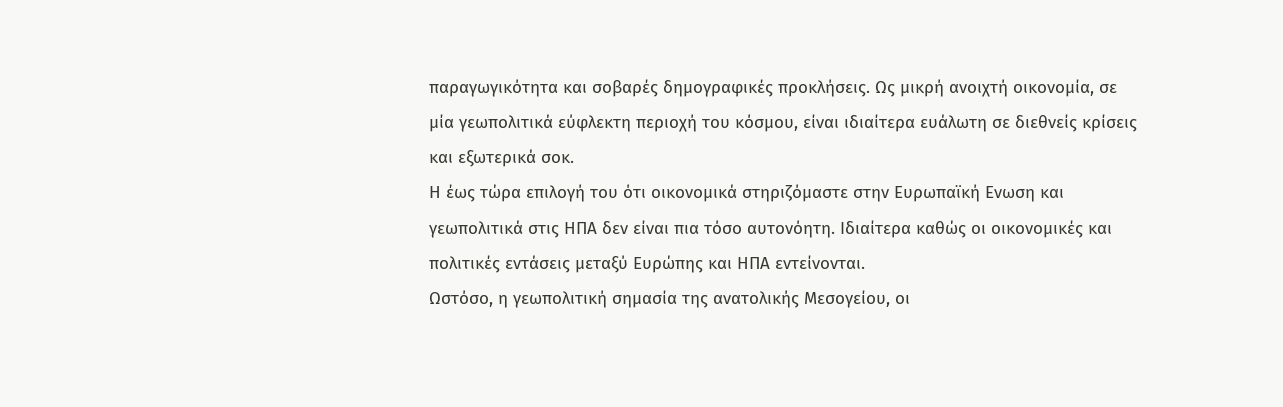παραγωγικότητα και σοβαρές δημογραφικές προκλήσεις. Ως μικρή ανοιχτή οικονομία, σε μία γεωπολιτικά εύφλεκτη περιοχή του κόσμου, είναι ιδιαίτερα ευάλωτη σε διεθνείς κρίσεις και εξωτερικά σοκ.
Η έως τώρα επιλογή του ότι οικονομικά στηριζόμαστε στην Ευρωπαϊκή Ενωση και γεωπολιτικά στις ΗΠΑ δεν είναι πια τόσο αυτονόητη. Ιδιαίτερα καθώς οι οικονομικές και πολιτικές εντάσεις μεταξύ Ευρώπης και ΗΠΑ εντείνονται.
Ωστόσο, η γεωπολιτική σημασία της ανατολικής Μεσογείου, οι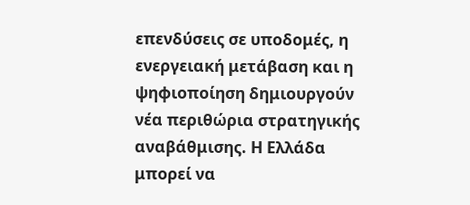επενδύσεις σε υποδομές, η ενεργειακή μετάβαση και η ψηφιοποίηση δημιουργούν νέα περιθώρια στρατηγικής αναβάθμισης. Η Ελλάδα μπορεί να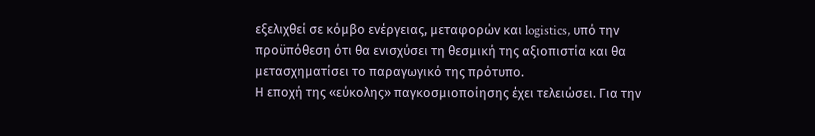εξελιχθεί σε κόμβο ενέργειας, μεταφορών και logistics, υπό την προϋπόθεση ότι θα ενισχύσει τη θεσμική της αξιοπιστία και θα μετασχηματίσει το παραγωγικό της πρότυπο.
Η εποχή της «εύκολης» παγκοσμιοποίησης έχει τελειώσει. Για την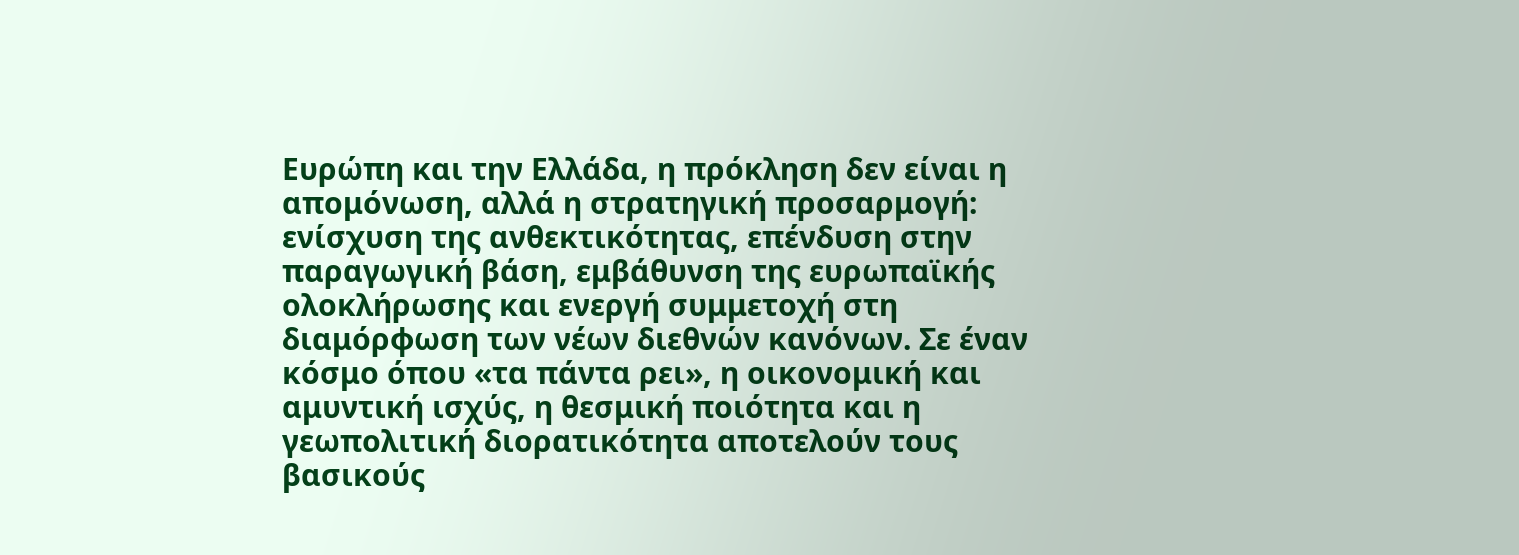Ευρώπη και την Ελλάδα, η πρόκληση δεν είναι η απομόνωση, αλλά η στρατηγική προσαρμογή: ενίσχυση της ανθεκτικότητας, επένδυση στην παραγωγική βάση, εμβάθυνση της ευρωπαϊκής ολοκλήρωσης και ενεργή συμμετοχή στη διαμόρφωση των νέων διεθνών κανόνων. Σε έναν κόσμο όπου «τα πάντα ρει», η οικονομική και αμυντική ισχύς, η θεσμική ποιότητα και η γεωπολιτική διορατικότητα αποτελούν τους βασικούς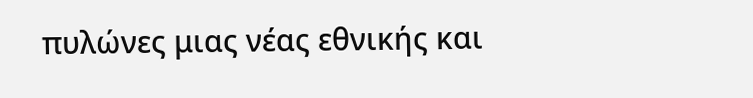πυλώνες μιας νέας εθνικής και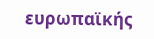ευρωπαϊκής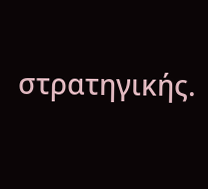στρατηγικής.